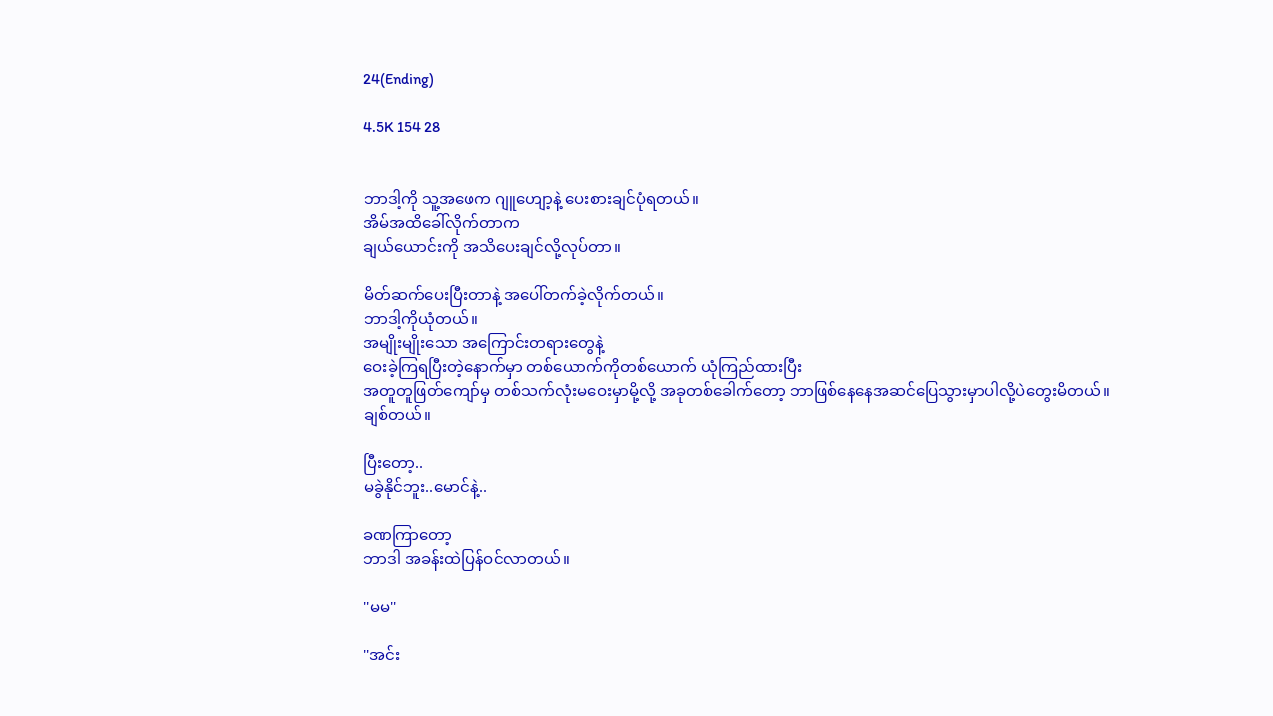24(Ending)

4.5K 154 28


ဘာဒါ့ကို သူ့အဖေက ဂျူဟျော့နဲ့ ပေးစားချင်ပုံရတယ်။
အိမ်အထိခေါ်လိုက်တာက
ချယ်ယောင်းကို အသိပေးချင်လို့လုပ်တာ။

မိတ်ဆက်ပေးပြီးတာနဲ့ အပေါ်တက်ခဲ့လိုက်တယ်။
ဘာဒါ့ကိုယုံတယ်။
အမျိုးမျိုးသော အကြောင်းတရားတွေနဲ့
ဝေးခဲ့ကြရပြီးတဲ့နောက်မှာ တစ်ယောက်ကိုတစ်ယောက် ယုံကြည်ထားပြီး
အတူတူဖြတ်ကျော်မှ တစ်သက်လုံးမဝေးမှာမို့လို့ အခုတစ်ခေါက်တော့ ဘာဖြစ်နေနေအဆင်ပြေသွားမှာပါလို့ပဲတွေးမိတယ်။
ချစ်တယ်။

ပြီးတော့..
မခွဲနိုင်ဘူး..မောင်နဲ့..

ခဏကြာတော့
ဘာဒါ အခန်းထဲပြန်ဝင်လာတယ်။

''မမ''

''အင်း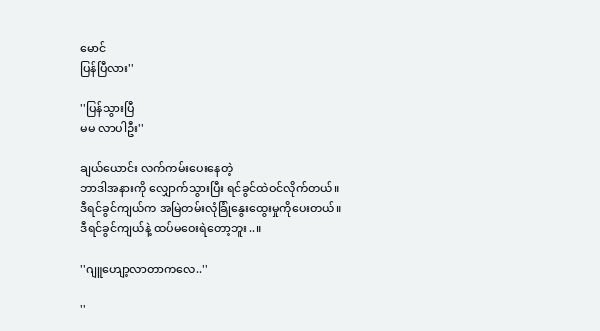မောင်
ပြန်ပြီလား''

''ပြန်သွားပြီ
မမ လာပါဦး''

ချယ်ယောင်း လက်ကမ်းပေးနေတဲ့
ဘာဒါအနားကို လျှောက်သွားပြီး ရင်ခွင်ထဲဝင်လိုက်တယ်။
ဒီရင်ခွင်ကျယ်က အမြဲတမ်းလုံခြုံနွေးထွေးမှုကိုပေးတယ်။
ဒီရင်ခွင်ကျယ်နဲ့ ထပ်မဝေးရဲတော့ဘူး..။

''ဂျူဟျော့လာတာကလေ..''

''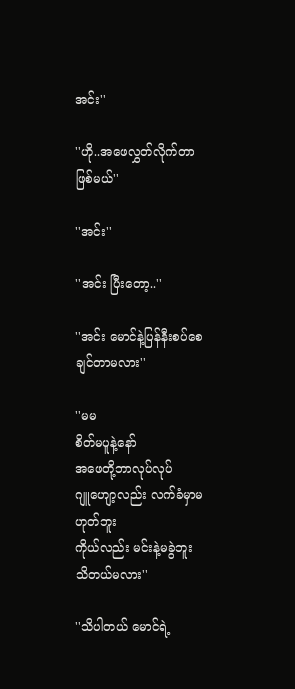အင်း''

''ဟို..အဖေလွှတ်လိုက်တာဖြစ်မယ်''

''အင်း''

''အင်း ပြီးတော့..''

''အင်း မောင်နဲ့ပြန်နီးစပ်စေချင်တာမလား''

''မမ
စိတ်မပူနဲ့နော်
အဖေတို့ဘာလုပ်လုပ်
ဂျူဟျော့လည်း လက်ခံမှာမဟုတ်ဘူး
ကိုယ်လည်း မင်းနဲ့မခွဲဘူး
သိတယ်မလား''

''သိပါတယ် မောင်ရဲ့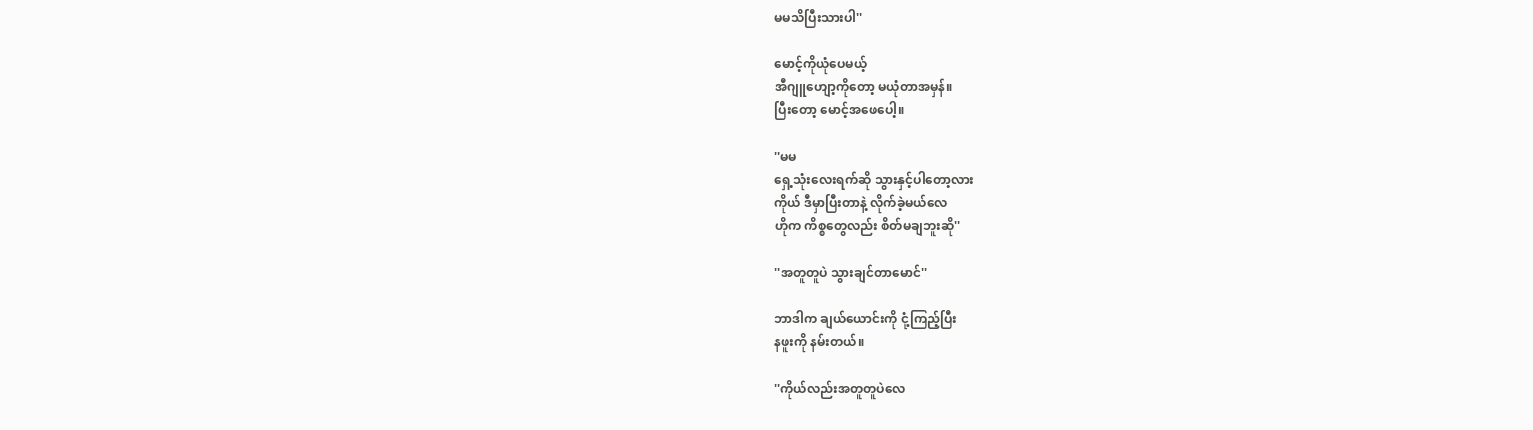မမသိပြီးသားပါ''

မောင့်ကိုယုံပေမယ့်
အီဂျူဟျော့ကိုတော့ မယုံတာအမှန်။
ပြီးတော့ မောင့်အဖေပေါ့။

''မမ
ရှေ့သုံးလေးရက်ဆို သွားနှင့်ပါတော့လား
ကိုယ် ဒီမှာပြီးတာနဲ့ လိုက်ခဲ့မယ်လေ
ဟိုက ကိစ္စတွေလည်း စိတ်မချဘူးဆို''

''အတူတူပဲ သွားချင်တာမောင်''

ဘာဒါက ချယ်ယောင်းကို ငုံ့ကြည့်ပြီး
နဖူးကို နမ်းတယ်။

''ကိုယ်လည်းအတူတူပဲလေ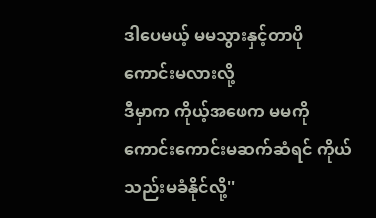ဒါပေမယ့် မမသွားနှင့်တာပိုကောင်းမလားလို့
ဒီမှာက ကိုယ့်အဖေက မမကိုကောင်းကောင်းမဆက်ဆံရင် ကိုယ်သည်းမခံနိုင်လို့''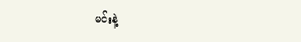မင်းနဲ့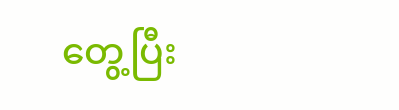တွေ့ပြီး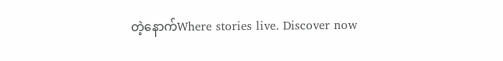တဲ့နောက်Where stories live. Discover now